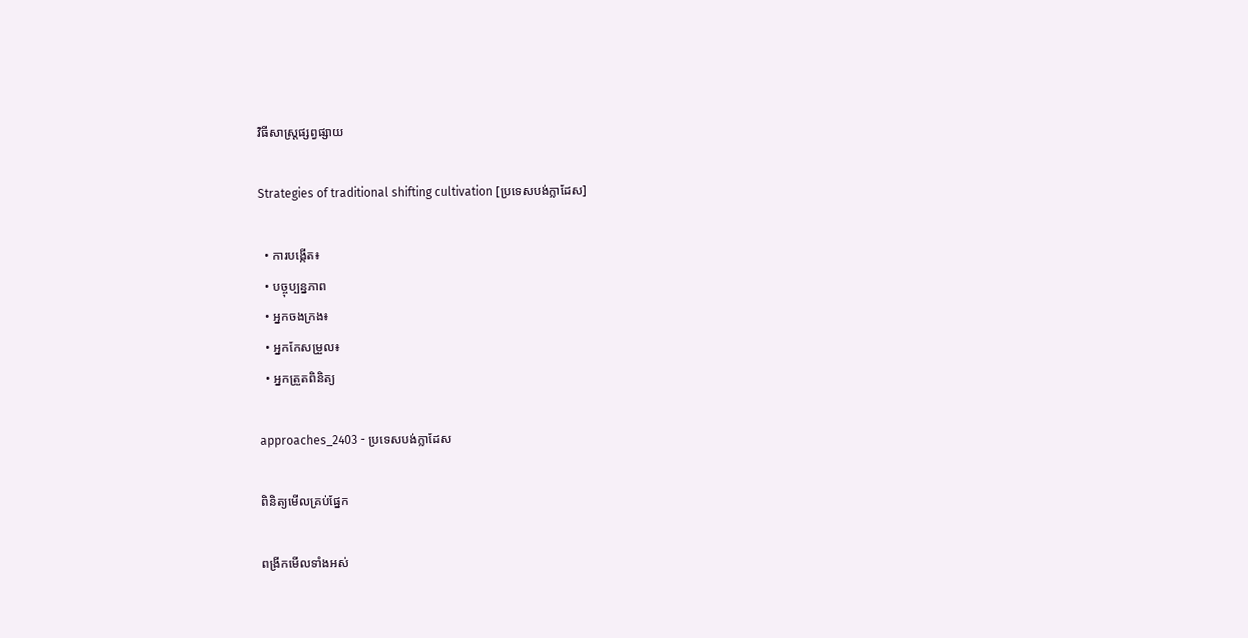វិធីសាស្ត្រផ្សព្វផ្សាយ

Strategies of traditional shifting cultivation [ប្រទេសបង់ក្លាដែស]

  • ការបង្កើត៖
  • បច្ចុប្បន្នភាព
  • អ្នកចងក្រង៖
  • អ្នកកែសម្រួល៖
  • អ្នកត្រួតពិនិត្យ

approaches_2403 - ប្រទេសបង់ក្លាដែស

ពិនិត្យមើលគ្រប់ផ្នែក

ពង្រីកមើលទាំងអស់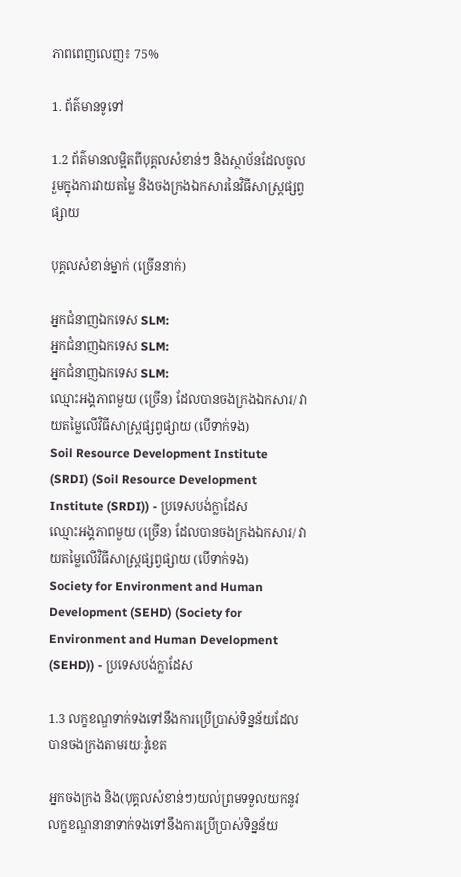ភាពពេញលេញ៖ 75%

1. ព័ត៌មានទូទៅ

1.2 ព័ត៌មានលម្អិតពីបុគ្គលសំខាន់ៗ និងស្ថាប័នដែលចូលរួមក្នុងការវាយតម្លៃ និងចងក្រងឯកសារនៃវិធីសាស្ត្រផ្សព្វផ្សាយ

បុគ្គលសំខាន់ម្នាក់ (ច្រើននាក់)

អ្នកជំនាញឯកទេស SLM:
អ្នកជំនាញឯកទេស SLM:
អ្នកជំនាញឯកទេស SLM:
ឈ្មោះអង្គភាពមួយ (ច្រើន) ដែលបានចងក្រងឯកសារ/ វាយតម្លៃលើវិធីសាស្ត្រផ្សព្វផ្សាយ (បើទាក់ទង)
Soil Resource Development Institute (SRDI) (Soil Resource Development Institute (SRDI)) - ប្រទេសបង់ក្លាដែស
ឈ្មោះអង្គភាពមួយ (ច្រើន) ដែលបានចងក្រងឯកសារ/ វាយតម្លៃលើវិធីសាស្ត្រផ្សព្វផ្សាយ (បើទាក់ទង)
Society for Environment and Human Development (SEHD) (Society for Environment and Human Development (SEHD)) - ប្រទេសបង់ក្លាដែស

1.3 លក្ខខណ្ឌទាក់ទងទៅនឹងការប្រើប្រាស់ទិន្នន័យដែលបានចងក្រងតាមរយៈវ៉ូខេត

អ្នកចងក្រង និង(បុគ្គលសំខាន់ៗ)យល់ព្រមទទួលយកនូវលក្ខខណ្ឌនានាទាក់ទងទៅនឹងការប្រើប្រាស់ទិន្នន័យ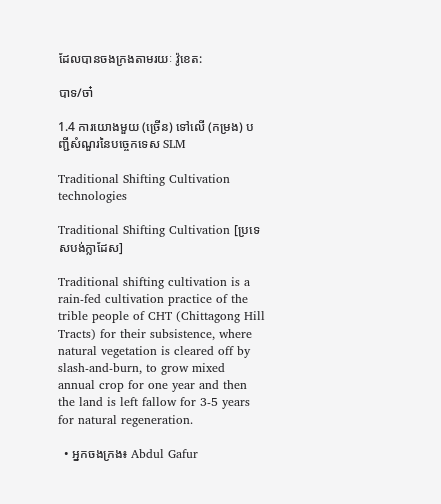ដែលបានចងក្រងតាមរយៈ វ៉ូខេត:

បាទ/ចា៎

1.4 ការយោងមួយ (ច្រើន) ទៅលើ (កម្រង) បញ្ជីសំណួរនៃបច្ចេកទេស SLM

Traditional Shifting Cultivation
technologies

Traditional Shifting Cultivation [ប្រទេសបង់ក្លាដែស]

Traditional shifting cultivation is a rain-fed cultivation practice of the trible people of CHT (Chittagong Hill Tracts) for their subsistence, where natural vegetation is cleared off by slash-and-burn, to grow mixed annual crop for one year and then the land is left fallow for 3-5 years for natural regeneration.

  • អ្នកចងក្រង៖ Abdul Gafur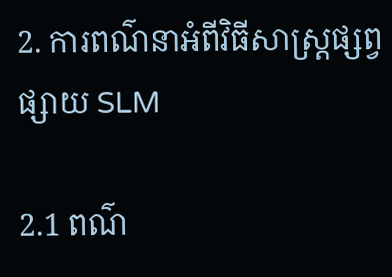2. ការពណ៌នាអំពីវិធីសាស្ត្រផ្សព្វផ្សាយ SLM

2.1 ពណ៌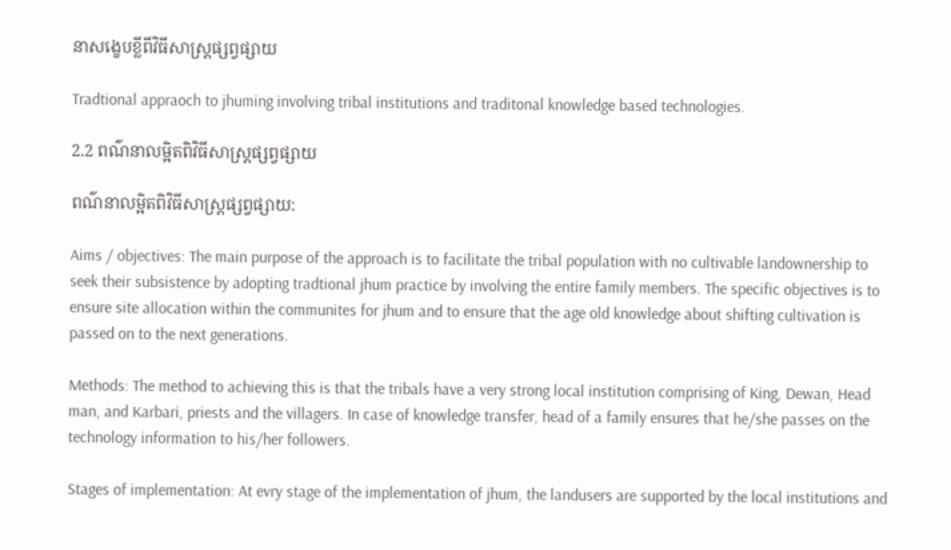នាសង្ខេបខ្លីពីវិធីសាស្ត្រផ្សព្វផ្សាយ

Tradtional appraoch to jhuming involving tribal institutions and traditonal knowledge based technologies.

2.2 ពណ៌នាលម្អិតពិវិធីសាស្ត្រផ្សព្វផ្សាយ

ពណ៌នាលម្អិតពិវិធីសាស្ត្រផ្សព្វផ្សាយ:

Aims / objectives: The main purpose of the approach is to facilitate the tribal population with no cultivable landownership to seek their subsistence by adopting tradtional jhum practice by involving the entire family members. The specific objectives is to ensure site allocation within the communites for jhum and to ensure that the age old knowledge about shifting cultivation is passed on to the next generations.

Methods: The method to achieving this is that the tribals have a very strong local institution comprising of King, Dewan, Head man, and Karbari, priests and the villagers. In case of knowledge transfer, head of a family ensures that he/she passes on the technology information to his/her followers.

Stages of implementation: At evry stage of the implementation of jhum, the landusers are supported by the local institutions and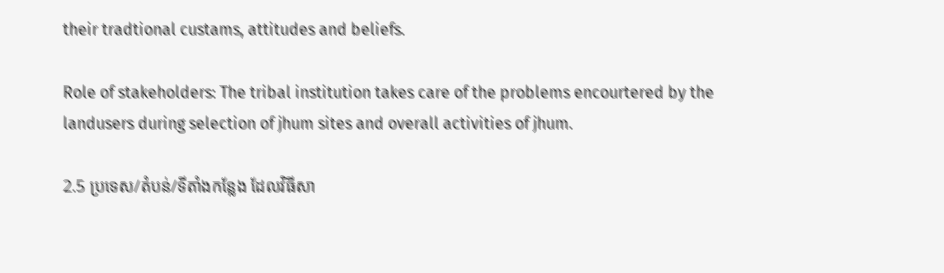their tradtional custams, attitudes and beliefs.

Role of stakeholders: The tribal institution takes care of the problems encourtered by the landusers during selection of jhum sites and overall activities of jhum.

2.5 ប្រទេស/តំបន់/ទីតាំងកន្លែង ដែលវិធីសា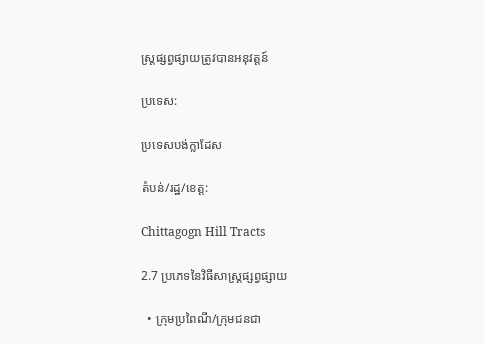ស្ត្រផ្សព្វផ្សាយត្រូវបានអនុវត្តន៍

ប្រទេស:

ប្រទេសបង់ក្លាដែស

តំបន់/រដ្ឋ/ខេត្ត:

Chittagogn Hill Tracts

2.7 ប្រភេទនៃវិធីសាស្ត្រផ្សព្វផ្សាយ

  • ក្រុមប្រពៃណី/ក្រុមជនជា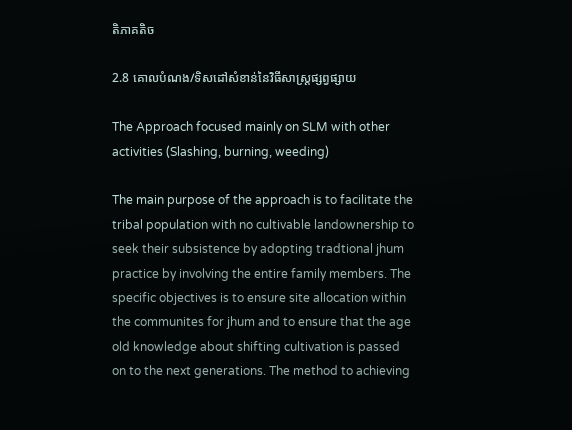តិភាគតិច

2.8 គោលបំណង/ទិសដៅសំខាន់នៃវិធីសាស្ត្រផ្សព្វផ្សាយ

The Approach focused mainly on SLM with other activities (Slashing, burning, weeding)

The main purpose of the approach is to facilitate the tribal population with no cultivable landownership to seek their subsistence by adopting tradtional jhum practice by involving the entire family members. The specific objectives is to ensure site allocation within the communites for jhum and to ensure that the age old knowledge about shifting cultivation is passed on to the next generations. The method to achieving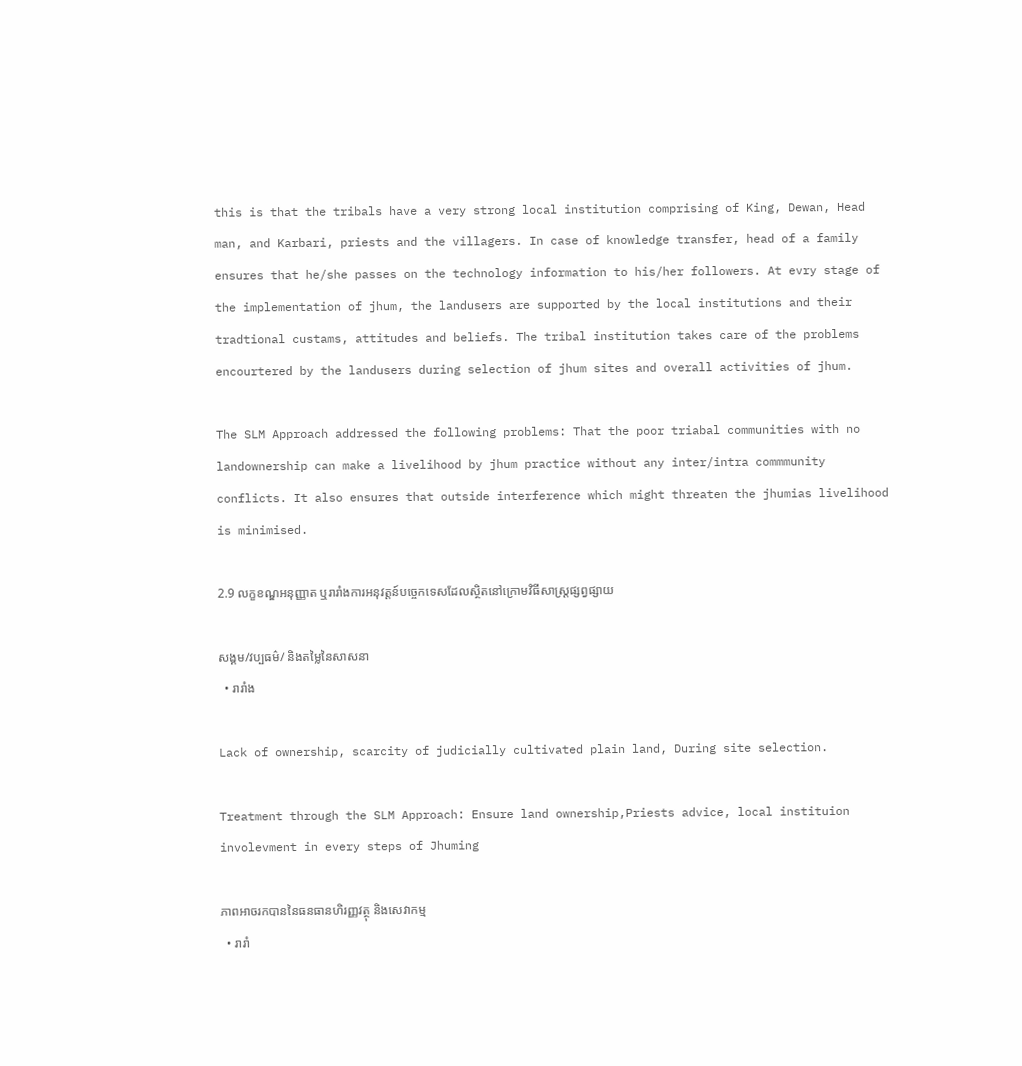this is that the tribals have a very strong local institution comprising of King, Dewan, Head man, and Karbari, priests and the villagers. In case of knowledge transfer, head of a family ensures that he/she passes on the technology information to his/her followers. At evry stage of the implementation of jhum, the landusers are supported by the local institutions and their tradtional custams, attitudes and beliefs. The tribal institution takes care of the problems encourtered by the landusers during selection of jhum sites and overall activities of jhum.

The SLM Approach addressed the following problems: That the poor triabal communities with no landownership can make a livelihood by jhum practice without any inter/intra commmunity conflicts. It also ensures that outside interference which might threaten the jhumias livelihood is minimised.

2.9 លក្ខខណ្ឌអនុញ្ញាត ឬរារាំងការអនុវត្តន៍បច្ចេកទេសដែលស្ថិតនៅក្រោមវិធីសាស្រ្តផ្សព្វផ្សាយ

សង្គម/វប្បធម៌/ និងតម្លៃនៃសាសនា
  • រារាំង

Lack of ownership, scarcity of judicially cultivated plain land, During site selection.

Treatment through the SLM Approach: Ensure land ownership,Priests advice, local instituion involevment in every steps of Jhuming

ភាពអាចរកបាននៃធនធានហិរញ្ញវត្ថុ និងសេវាកម្ម
  • រារាំ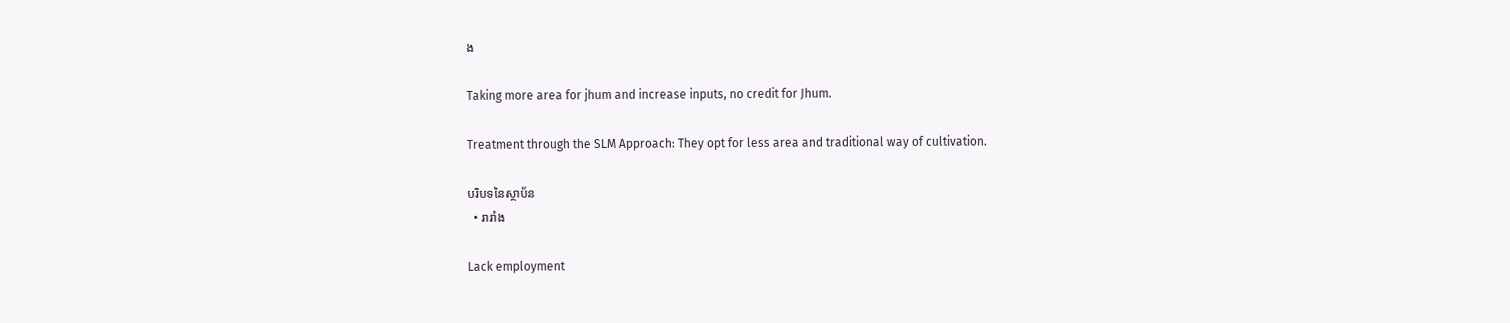ង

Taking more area for jhum and increase inputs, no credit for Jhum.

Treatment through the SLM Approach: They opt for less area and traditional way of cultivation.

បរិបទនៃស្ថាប័ន
  • រារាំង

Lack employment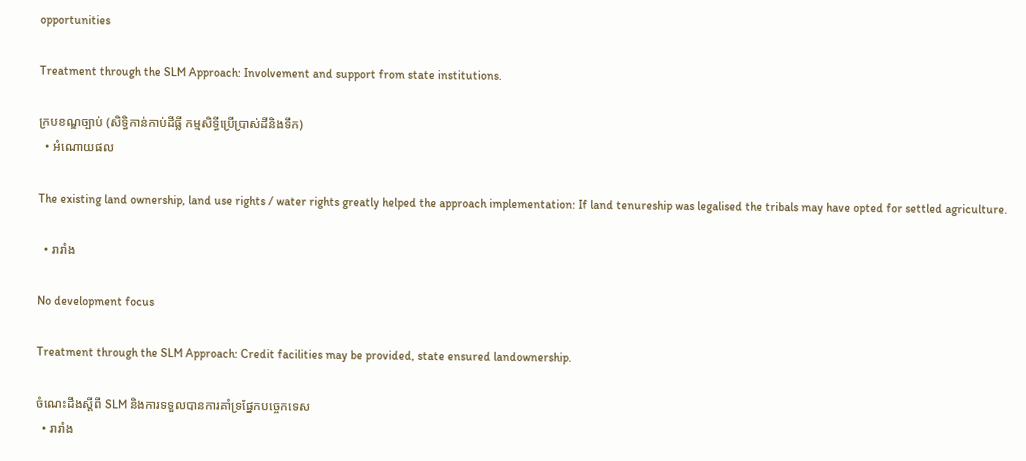opportunities

Treatment through the SLM Approach: Involvement and support from state institutions.

ក្របខណ្ឌច្បាប់ (សិទ្ធិកាន់កាប់ដីធ្លី កម្មសិទ្ធីប្រើប្រាស់ដីនិងទឹក)
  • អំណោយផល

The existing land ownership, land use rights / water rights greatly helped the approach implementation: If land tenureship was legalised the tribals may have opted for settled agriculture.

  • រារាំង

No development focus

Treatment through the SLM Approach: Credit facilities may be provided, state ensured landownership.

ចំណេះដឹងស្តីពី SLM និងការទទួលបានការគាំទ្រផ្នែកបច្ចេកទេស
  • រារាំង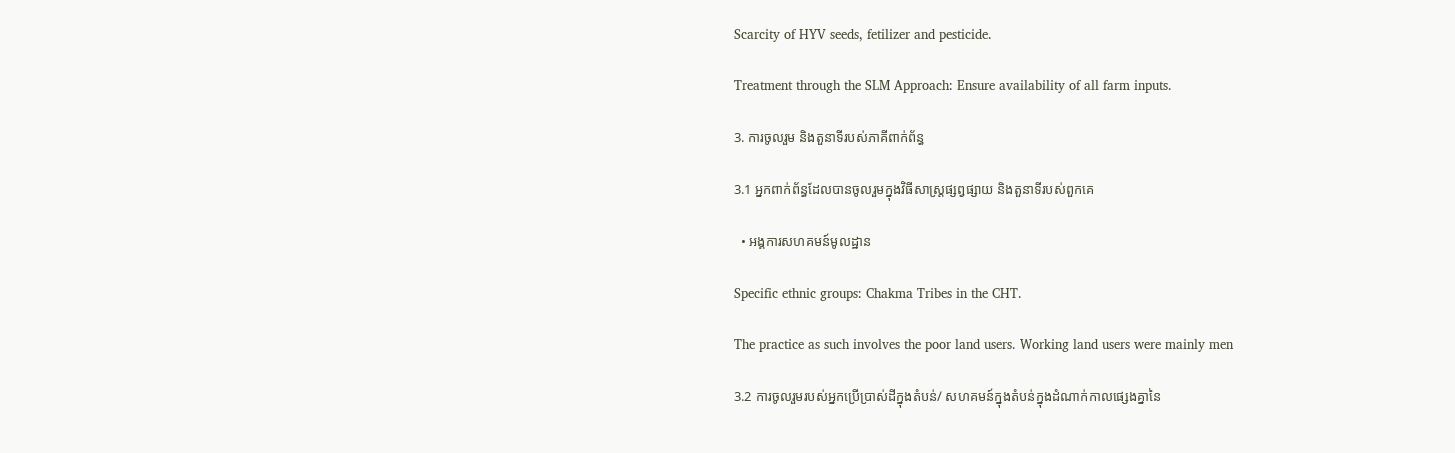Scarcity of HYV seeds, fetilizer and pesticide.

Treatment through the SLM Approach: Ensure availability of all farm inputs.

3. ការចូលរួម និងតួនាទីរបស់ភាគីពាក់ព័ន្ធ

3.1 អ្នកពាក់ព័ន្ធដែលបានចូលរួមក្នុងវិធីសាស្ត្រផ្សព្វផ្សាយ និងតួនាទីរបស់ពួកគេ

  • អង្គការសហគមន៍មូលដ្ឋាន

Specific ethnic groups: Chakma Tribes in the CHT.

The practice as such involves the poor land users. Working land users were mainly men

3.2 ការចូលរួមរបស់អ្នកប្រើប្រាស់ដីក្នុងតំបន់/ សហគមន៍ក្នុងតំបន់ក្នុងដំណាក់កាលផ្សេងគ្នានៃ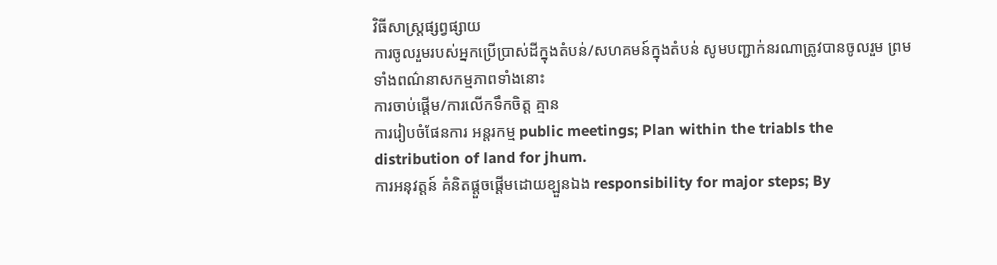វិធីសាស្រ្តផ្សព្វផ្សាយ
ការចូលរួមរបស់អ្នកប្រើប្រាស់ដីក្នុងតំបន់/សហគមន៍ក្នុងតំបន់ សូមបញ្ជាក់នរណាត្រូវបានចូលរួម ព្រមទាំងពណ៌នាសកម្មភាពទាំងនោះ
ការចាប់ផ្តើម/ការលើកទឹកចិត្ត គ្មាន
ការរៀបចំផែនការ អន្តរកម្ម public meetings; Plan within the triabls the distribution of land for jhum.
ការអនុវត្តន៍ គំនិតផ្តួចផ្តើមដោយខ្ឡួនឯង responsibility for major steps; By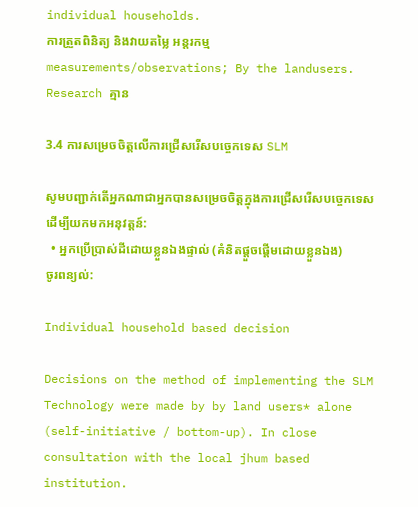individual households.
ការត្រួតពិនិត្យ និងវាយតម្លៃ អន្តរកម្ម measurements/observations; By the landusers.
Research គ្មាន

3.4 ការសម្រេចចិត្តលើការជ្រើសរើសបច្ចេកទេស SLM

សូមបញ្ជាក់តើអ្នកណាជាអ្នកបានសម្រេចចិត្តក្នុងការជ្រើសរើសបច្ចេកទេសដើម្បីយកមកអនុវត្តន៍:
  • អ្នកប្រើប្រាស់ដីដោយខ្លួនឯងផ្ទាល់ (គំនិតផ្តួចផ្តើមដោយខ្លួនឯង)
ចូរពន្យល់:

Individual household based decision

Decisions on the method of implementing the SLM Technology were made by by land users* alone (self-initiative / bottom-up). In close consultation with the local jhum based institution.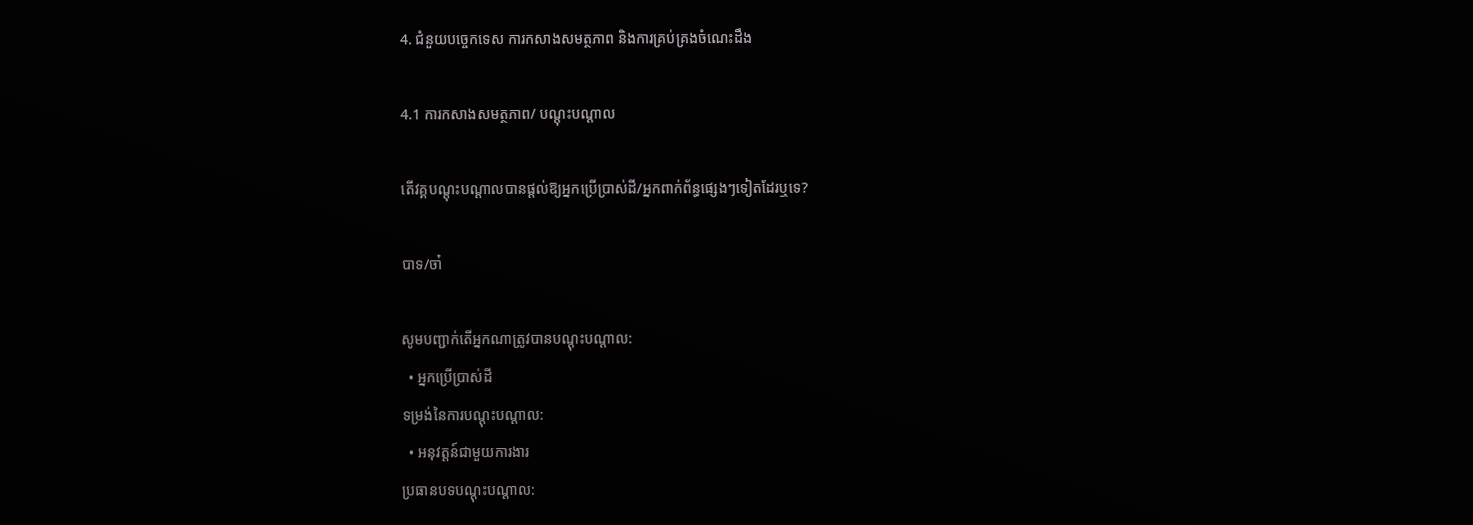4. ជំនួយបច្ចេកទេស ការកសាងសមត្ថភាព និងការគ្រប់គ្រងចំណេះដឹង

4.1 ការកសាងសមត្ថភាព/ បណ្តុះបណ្តាល

តើវគ្គបណ្តុះបណ្តាលបានផ្តល់ឱ្យអ្នកប្រើប្រាស់ដី/អ្នកពាក់ព័ន្ធផ្សេងៗទៀតដែរឬទេ?

បាទ/ចា៎

សូមបញ្ជាក់តើអ្នកណាត្រូវបានបណ្តុះបណ្តាល:
  • អ្នកប្រើប្រាស់ដី
ទម្រង់នៃការបណ្តុះបណ្តាល:
  • អនុវត្តន៍ជាមួយការងារ
ប្រធានបទបណ្តុះបណ្តាល: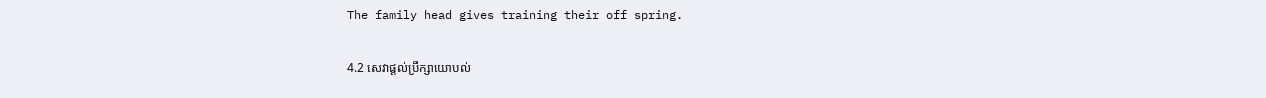The family head gives training their off spring.

4.2 សេវាផ្តល់ប្រឹក្សាយោបល់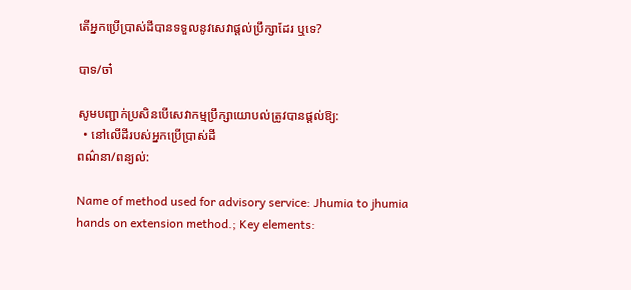តើអ្នកប្រើប្រាស់ដីបានទទួលនូវសេវាផ្តល់ប្រឹក្សាដែរ ឬទេ?

បាទ/ចា៎

សូមបញ្ជាក់ប្រសិនបើសេវាកម្មប្រឹក្សាយោបល់ត្រូវបានផ្តល់ឱ្យ:
  • នៅលើដីរបស់អ្នកប្រើប្រាស់ដី
ពណ៌នា/ពន្យល់:

Name of method used for advisory service: Jhumia to jhumia hands on extension method.; Key elements: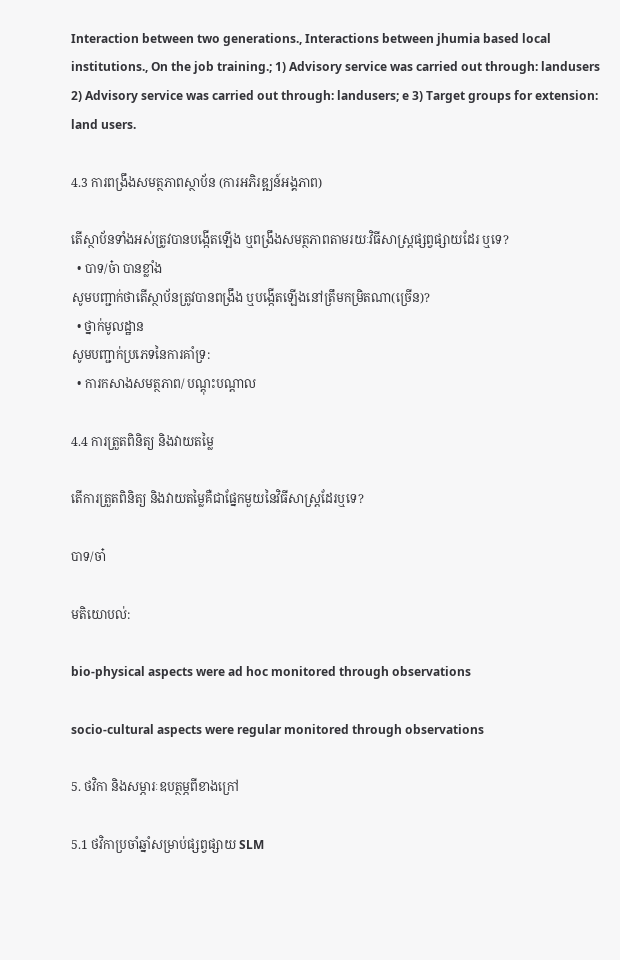Interaction between two generations., Interactions between jhumia based local institutions., On the job training.; 1) Advisory service was carried out through: landusers 2) Advisory service was carried out through: landusers; e 3) Target groups for extension: land users.

4.3 ការពង្រឹងសមត្ថភាពស្ថាប័ន (ការអភិរឌ្ឍន៍អង្គភាព)

តើស្ថាប័នទាំងអស់ត្រូវបានបង្កើតឡើង ឬពង្រឹងសមត្ថភាពតាមរយៈវិធីសាស្ត្រផ្សព្វផ្សាយដែរ ឬទេ?
  • បាទ/ច៎ា បានខ្លាំង
សូមបញ្ជាក់ថាតើស្ថាប័នត្រូវបានពង្រឹង ឬបង្កើតឡើងនៅត្រឹមកម្រិតណា(ច្រើន)?
  • ថ្នាក់មូលដ្ឋាន
សូមបញ្ជាក់ប្រភេទនៃការគាំទ្រ:
  • ការកសាងសមត្ថភាព/ បណ្តុះបណ្តាល

4.4 ការត្រួតពិនិត្យ និងវាយតម្លៃ

តើការត្រួតពិនិត្យ និងវាយតម្លៃគឺជាផ្នែកមួយនៃវិធីសាស្ត្រដែរឬទេ?

បាទ/ចា៎

មតិយោបល់:

bio-physical aspects were ad hoc monitored through observations

socio-cultural aspects were regular monitored through observations

5. ថវិកា និងសម្ភារៈឧបត្ថម្ភពីខាងក្រៅ

5.1 ថវិកាប្រចាំឆ្នាំសម្រាប់ផ្សព្វផ្សាយ SLM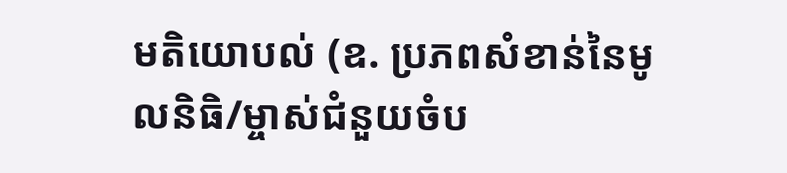មតិយោបល់ (ឧ. ប្រភពសំខាន់នៃមូលនិធិ/ម្ចាស់ជំនួយចំប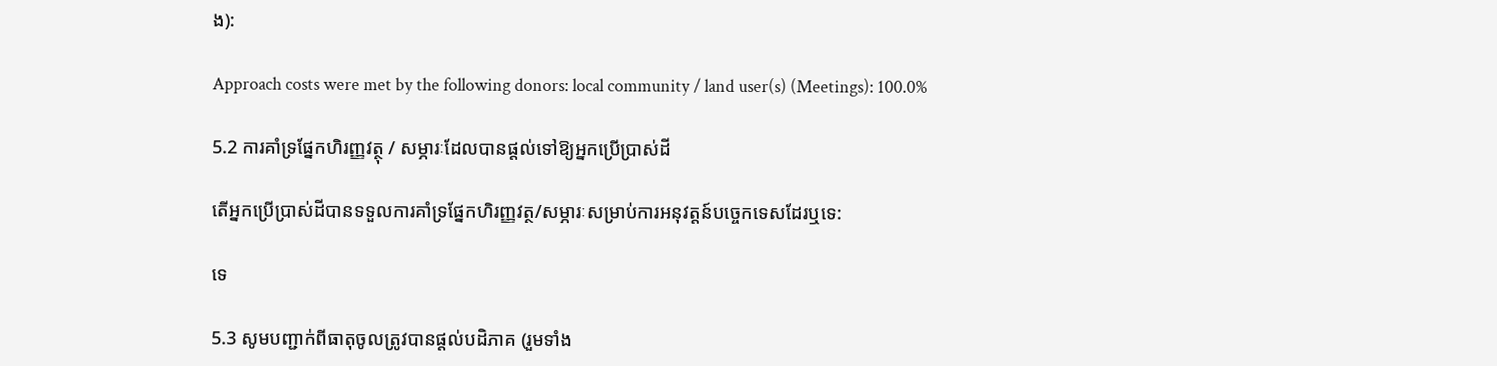ង):

Approach costs were met by the following donors: local community / land user(s) (Meetings): 100.0%

5.2 ការគាំទ្រផ្នែកហិរញ្ញវត្ថុ / សម្ភារៈដែលបានផ្តល់ទៅឱ្យអ្នកប្រើប្រាស់ដី

តើអ្នកប្រើប្រាស់ដីបានទទួលការគាំទ្រផ្នែកហិរញ្ញវត្ថ/សម្ភារៈសម្រាប់ការអនុវត្តន៍បច្ចេកទេសដែរឬទេ:

ទេ

5.3 សូមបញ្ជាក់ពីធាតុចូលត្រូវបានផ្តល់បដិភាគ (រួមទាំង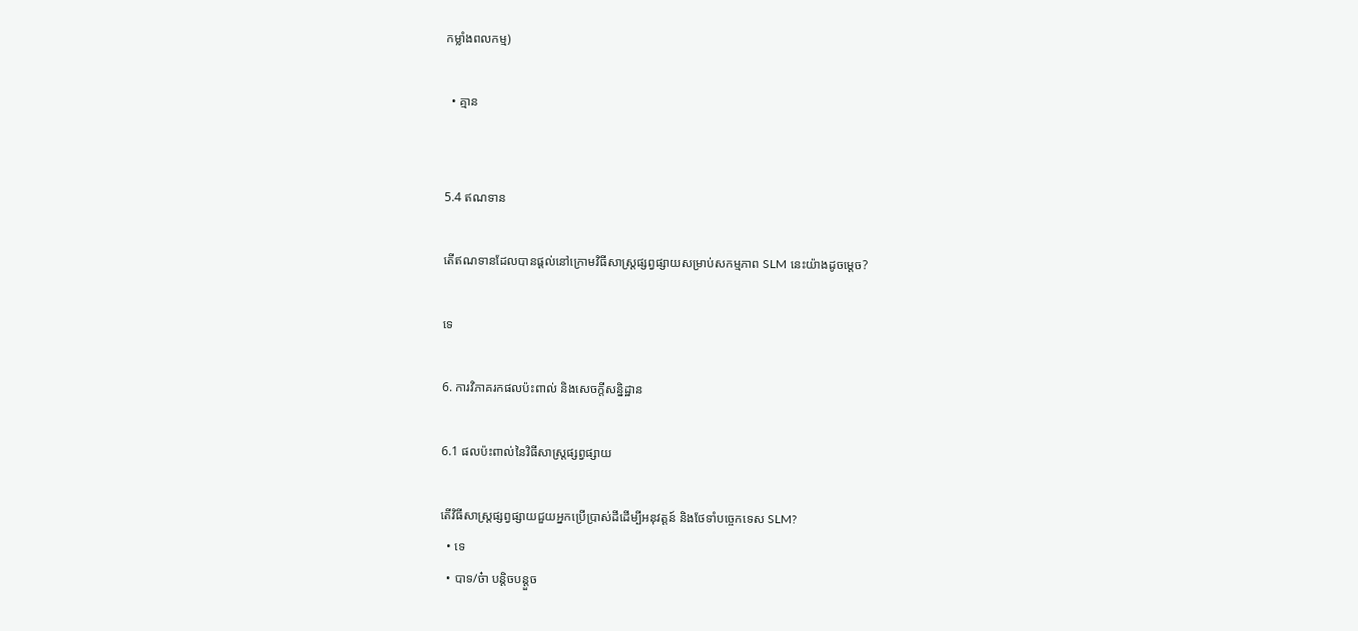កម្លាំងពលកម្ម)

  • គ្មាន


5.4 ឥណទាន

តើឥណទានដែលបានផ្តល់នៅក្រោមវិធីសាស្ត្រផ្សព្វផ្សាយសម្រាប់សកម្មភាព SLM នេះយ៉ាងដូចម្តេច?

ទេ

6. ការវិភាគរកផលប៉ះពាល់ និងសេចក្តីសន្និដ្ឋាន

6.1 ផលប៉ះពាល់នៃវិធីសាស្ត្រផ្សព្វផ្សាយ

តើវិធីសាស្ត្រផ្សព្វផ្សាយជួយអ្នកប្រើប្រាស់ដីដើម្បីអនុវត្តន៍ និងថែទាំបច្ចេកទេស SLM?
  • ទេ
  • បាទ/ច៎ា បន្តិចបន្តួច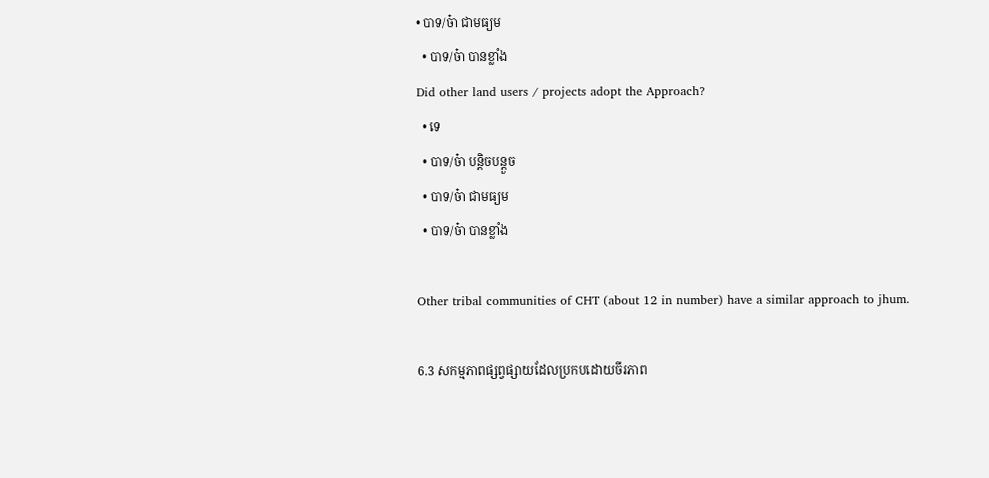• បាទ/ច៎ា ជាមធ្យម
  • បាទ/ច៎ា បានខ្លាំង
Did other land users / projects adopt the Approach?
  • ទេ
  • បាទ/ច៎ា បន្តិចបន្តួច
  • បាទ/ច៎ា ជាមធ្យម
  • បាទ/ច៎ា បានខ្លាំង

Other tribal communities of CHT (about 12 in number) have a similar approach to jhum.

6.3 សកម្មភាពផ្សព្វផ្សាយដែលប្រកបដោយចីរភាព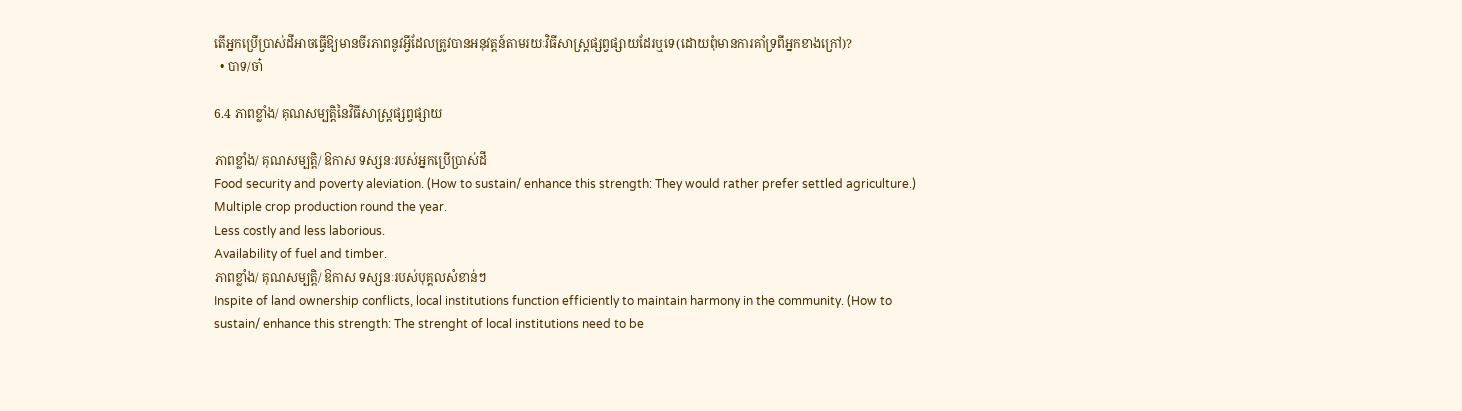តើអ្នកប្រើប្រាស់ដីអាចធ្វើឱ្យមានចីរភាពនូវអ្វីដែលត្រូវបានអនុវត្តន៍តាមរយៈវិធីសាស្ត្រផ្សព្វផ្សាយដែរឬទេ(ដោយពុំមានការគាំទ្រពីអ្នកខាងក្រៅ)?
  • បាទ/ចា៎

6.4 ភាពខ្លាំង/ គុណសម្បត្តិនៃវិធីសាស្ត្រផ្សព្វផ្សាយ

ភាពខ្លាំង/ គុណសម្បត្តិ/ ឱកាស ទស្សនៈរបស់អ្នកប្រើប្រាស់ដី
Food security and poverty aleviation. (How to sustain/ enhance this strength: They would rather prefer settled agriculture.)
Multiple crop production round the year.
Less costly and less laborious.
Availability of fuel and timber.
ភាពខ្លាំង/ គុណសម្បត្តិ/ ឱកាស ទស្សនៈរបស់បុគ្គលសំខាន់ៗ
Inspite of land ownership conflicts, local institutions function efficiently to maintain harmony in the community. (How to sustain/ enhance this strength: The strenght of local institutions need to be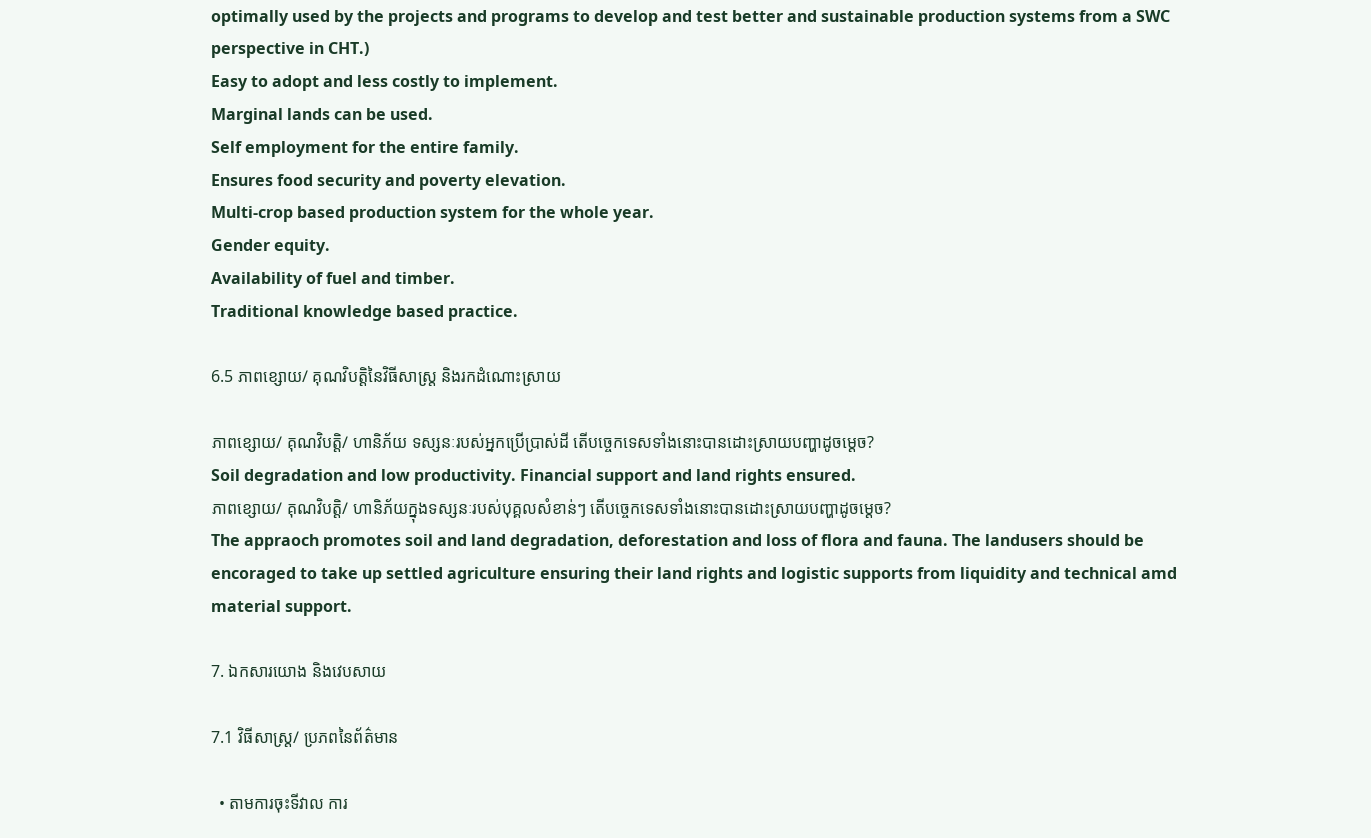optimally used by the projects and programs to develop and test better and sustainable production systems from a SWC perspective in CHT.)
Easy to adopt and less costly to implement.
Marginal lands can be used.
Self employment for the entire family.
Ensures food security and poverty elevation.
Multi-crop based production system for the whole year.
Gender equity.
Availability of fuel and timber.
Traditional knowledge based practice.

6.5 ភាពខ្សោយ/ គុណវិបត្តិនៃវិធីសាស្ត្រ និងរកដំណោះស្រាយ

ភាពខ្សោយ/ គុណវិបត្តិ/ ហានិភ័យ ទស្សនៈរបស់អ្នកប្រើប្រាស់ដី តើបច្ចេកទេសទាំងនោះបានដោះស្រាយបញ្ហាដូចម្តេច?
Soil degradation and low productivity. Financial support and land rights ensured.
ភាពខ្សោយ/ គុណវិបត្តិ/ ហានិភ័យក្នុងទស្សនៈរបស់បុគ្គលសំខាន់ៗ តើបច្ចេកទេសទាំងនោះបានដោះស្រាយបញ្ហាដូចម្តេច?
The appraoch promotes soil and land degradation, deforestation and loss of flora and fauna. The landusers should be encoraged to take up settled agriculture ensuring their land rights and logistic supports from liquidity and technical amd material support.

7. ឯកសារយោង និងវេបសាយ

7.1 វិធីសាស្ត្រ/ ប្រភពនៃព័ត៌មាន

  • តាមការចុះទីវាល ការ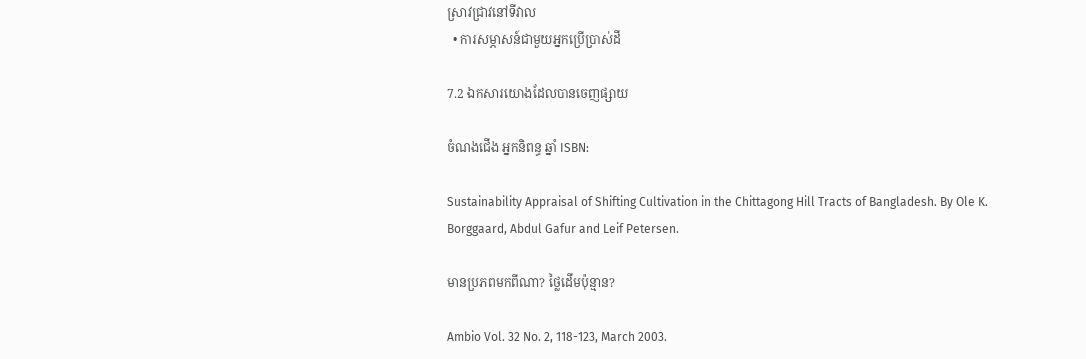ស្រាវជ្រាវនៅទីវាល
  • ការសម្ភាសន៍ជាមួយអ្នកប្រើប្រាស់ដី

7.2 ឯកសារយោងដែលបានចេញផ្សាយ

ចំណងជើង អ្នកនិពន្ធ ឆ្នាំ ISBN:

Sustainability Appraisal of Shifting Cultivation in the Chittagong Hill Tracts of Bangladesh. By Ole K. Borggaard, Abdul Gafur and Leif Petersen.

មានប្រភពមកពីណា? ថ្លៃដើមប៉ុន្មាន?

Ambio Vol. 32 No. 2, 118-123, March 2003.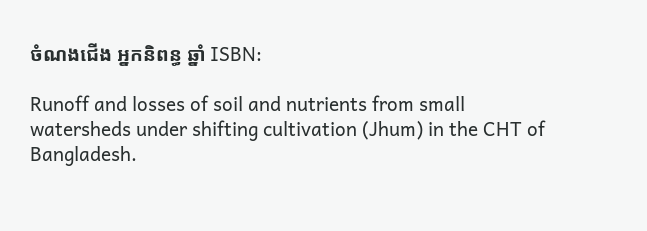ចំណងជើង អ្នកនិពន្ធ ឆ្នាំ ISBN:

Runoff and losses of soil and nutrients from small watersheds under shifting cultivation (Jhum) in the CHT of Bangladesh.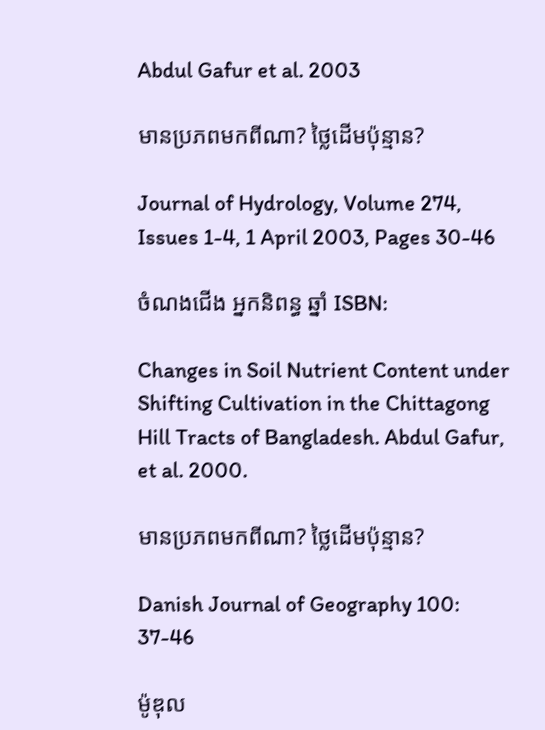Abdul Gafur et al. 2003

មានប្រភពមកពីណា? ថ្លៃដើមប៉ុន្មាន?

Journal of Hydrology, Volume 274, Issues 1-4, 1 April 2003, Pages 30-46

ចំណងជើង អ្នកនិពន្ធ ឆ្នាំ ISBN:

Changes in Soil Nutrient Content under Shifting Cultivation in the Chittagong Hill Tracts of Bangladesh. Abdul Gafur, et al. 2000.

មានប្រភពមកពីណា? ថ្លៃដើមប៉ុន្មាន?

Danish Journal of Geography 100: 37-46

ម៉ូឌុល